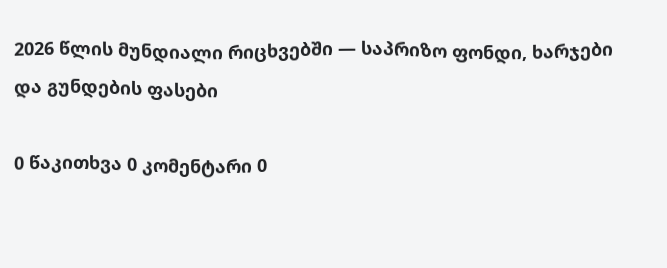2026 წლის მუნდიალი რიცხვებში — საპრიზო ფონდი, ხარჯები და გუნდების ფასები

0 წაკითხვა 0 კომენტარი 0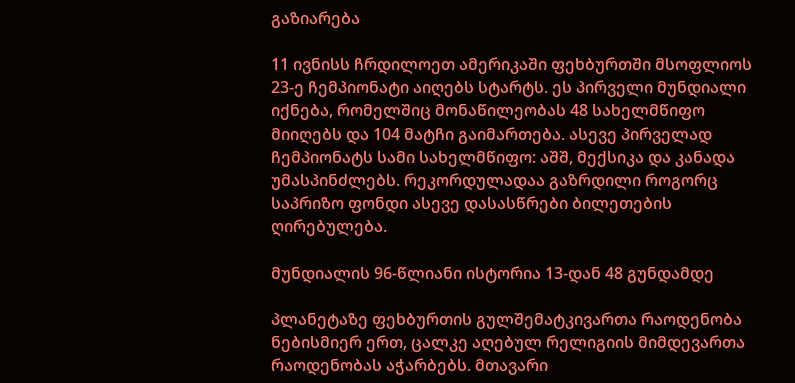გაზიარება

11 ივნისს ჩრდილოეთ ამერიკაში ფეხბურთში მსოფლიოს 23-ე ჩემპიონატი აიღებს სტარტს. ეს პირველი მუნდიალი იქნება, რომელშიც მონაწილეობას 48 სახელმწიფო მიიღებს და 104 მატჩი გაიმართება. ასევე პირველად ჩემპიონატს სამი სახელმწიფო: აშშ, მექსიკა და კანადა უმასპინძლებს. რეკორდულადაა გაზრდილი როგორც საპრიზო ფონდი ასევე დასასწრები ბილეთების ღირებულება.

მუნდიალის 96-წლიანი ისტორია 13-დან 48 გუნდამდე

პლანეტაზე ფეხბურთის გულშემატკივართა რაოდენობა ნებისმიერ ერთ, ცალკე აღებულ რელიგიის მიმდევართა რაოდენობას აჭარბებს. მთავარი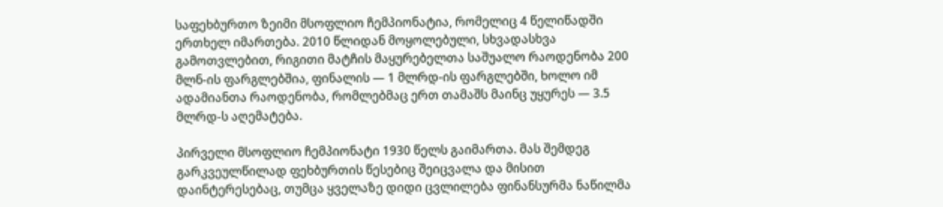საფეხბურთო ზეიმი მსოფლიო ჩემპიონატია, რომელიც 4 წელიწადში ერთხელ იმართება. 2010 წლიდან მოყოლებული, სხვადასხვა გამოთვლებით, რიგითი მატჩის მაყურებელთა საშუალო რაოდენობა 200 მლნ-ის ფარგლებშია, ფინალის — 1 მლრდ-ის ფარგლებში, ხოლო იმ ადამიანთა რაოდენობა, რომლებმაც ერთ თამაშს მაინც უყურეს — 3.5 მლრდ-ს აღემატება.

პირველი მსოფლიო ჩემპიონატი 1930 წელს გაიმართა. მას შემდეგ გარკვეულწილად ფეხბურთის წესებიც შეიცვალა და მისით დაინტერესებაც, თუმცა ყველაზე დიდი ცვლილება ფინანსურმა ნაწილმა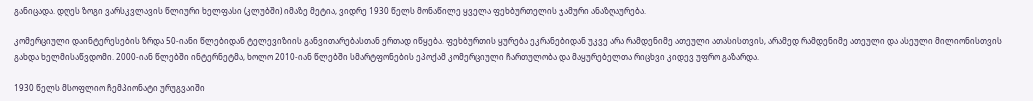განიცადა. დღეს ზოგი ვარსკვლავის წლიური ხელფასი (კლუბში) იმაზე მეტია, ვიდრე 1930 წელს მონაწილე ყველა ფეხბურთელის ჯამური ანაზღაურება.

კომერციული დაინტერესების ზრდა 50-იანი წლებიდან ტელევიზიის განვითარებასთან ერთად იწყება. ფეხბურთის ყურება ეკრანებიდან უკვე არა რამდენიმე ათეული ათასისთვის, არამედ რამდენიმე ათეული და ასეული მილიონისთვის გახდა ხელმისაწვდომი. 2000-იან წლებში ინტერნეტმა, ხოლო 2010-იან წლებში სმარტფონების ეპოქამ კომერციული ჩართულობა და მაყურებელთა რიცხვი კიდევ უფრო გაზარდა.

1930 წელს მსოფლიო ჩემპიონატი ურუგვაიში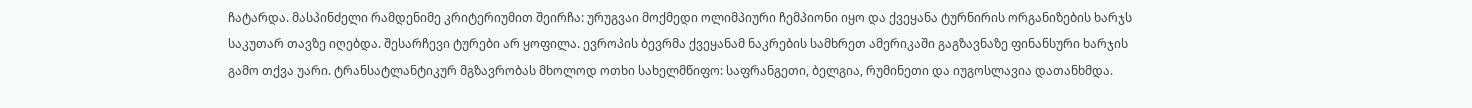ჩატარდა. მასპინძელი რამდენიმე კრიტერიუმით შეირჩა: ურუგვაი მოქმედი ოლიმპიური ჩემპიონი იყო და ქვეყანა ტურნირის ორგანიზების ხარჯს საკუთარ თავზე იღებდა. შესარჩევი ტურები არ ყოფილა. ევროპის ბევრმა ქვეყანამ ნაკრების სამხრეთ ამერიკაში გაგზავნაზე ფინანსური ხარჯის გამო თქვა უარი. ტრანსატლანტიკურ მგზავრობას მხოლოდ ოთხი სახელმწიფო: საფრანგეთი, ბელგია, რუმინეთი და იუგოსლავია დათანხმდა.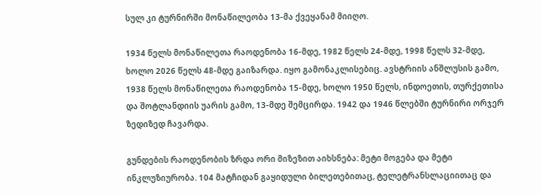სულ კი ტურნირში მონაწილეობა 13-მა ქვეყანამ მიიღო.

1934 წელს მონაწილეთა რაოდენობა 16-მდე, 1982 წელს 24-მდე, 1998 წელს 32-მდე, ხოლო 2026 წელს 48-მდე გაიზარდა. იყო გამონაკლისებიც. ავსტრიის ანშლუსის გამო, 1938 წელს მონაწილეთა რაოდენობა 15-მდე, ხოლო 1950 წელს, ინდოეთის, თურქეთისა და შოტლანდიის უარის გამო, 13-მდე შემცირდა. 1942 და 1946 წლებში ტურნირი ორჯერ ზედიზედ ჩავარდა.

გუნდების რაოდენობის ზრდა ორი მიზეზით აიხსნება: მეტი მოგება და მეტი ინკლუზიურობა. 104 მატჩიდან გაყიდული ბილეთებითაც, ტელეტრანსლაციითაც და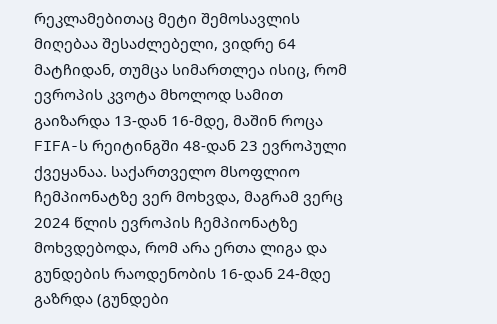რეკლამებითაც მეტი შემოსავლის მიღებაა შესაძლებელი, ვიდრე 64 მატჩიდან, თუმცა სიმართლეა ისიც, რომ ევროპის კვოტა მხოლოდ სამით გაიზარდა 13-დან 16-მდე, მაშინ როცა FIFA-ს რეიტინგში 48-დან 23 ევროპული ქვეყანაა. საქართველო მსოფლიო ჩემპიონატზე ვერ მოხვდა, მაგრამ ვერც 2024 წლის ევროპის ჩემპიონატზე მოხვდებოდა, რომ არა ერთა ლიგა და გუნდების რაოდენობის 16-დან 24-მდე გაზრდა (გუნდები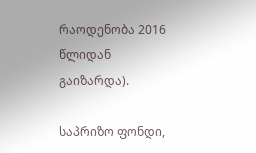რაოდენობა 2016 წლიდან გაიზარდა).

საპრიზო ფონდი,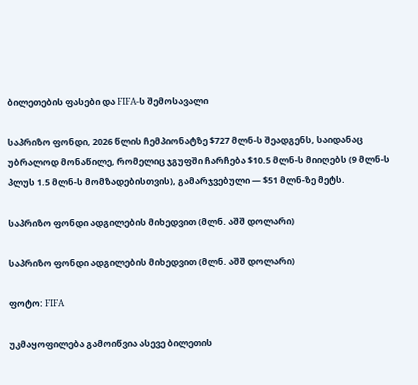ბილეთების ფასები და FIFA-ს შემოსავალი

საპრიზო ფონდი, 2026 წლის ჩემპიონატზე $727 მლნ-ს შეადგენს, საიდანაც უბრალოდ მონაწილე, რომელიც ჯგუფში ჩარჩება $10.5 მლნ-ს მიიღებს (9 მლნ-ს პლუს 1.5 მლნ-ს მომზადებისთვის), გამარჯვებული — $51 მლნ-ზე მეტს.

საპრიზო ფონდი ადგილების მიხედვით (მლნ. აშშ დოლარი)

საპრიზო ფონდი ადგილების მიხედვით (მლნ. აშშ დოლარი)

ფოტო: FIFA

უკმაყოფილება გამოიწვია ასევე ბილეთის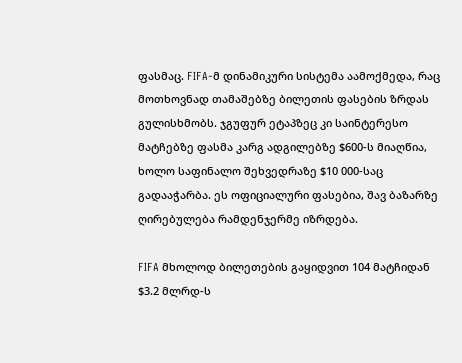ფასმაც. FIFA-მ დინამიკური სისტემა აამოქმედა, რაც მოთხოვნად თამაშებზე ბილეთის ფასების ზრდას გულისხმობს. ჯგუფურ ეტაპზეც კი საინტერესო მატჩებზე ფასმა კარგ ადგილებზე $600-ს მიაღწია, ხოლო საფინალო შეხვედრაზე $10 000-საც გადააჭარბა. ეს ოფიციალური ფასებია, შავ ბაზარზე ღირებულება რამდენჯერმე იზრდება.

FIFA მხოლოდ ბილეთების გაყიდვით 104 მატჩიდან $3.2 მლრდ-ს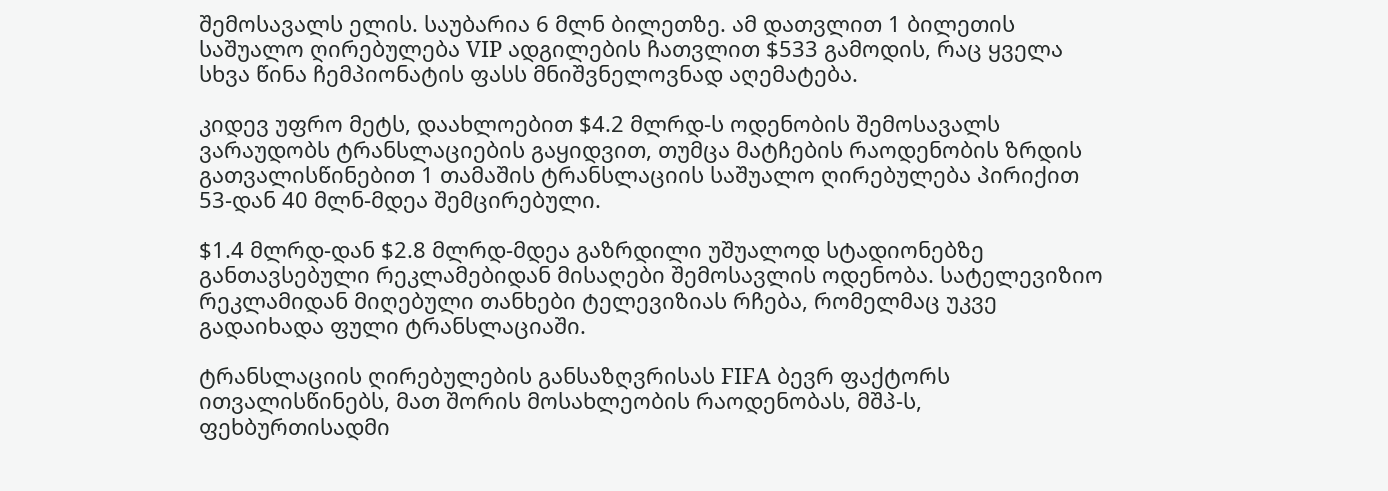შემოსავალს ელის. საუბარია 6 მლნ ბილეთზე. ამ დათვლით 1 ბილეთის საშუალო ღირებულება VIP ადგილების ჩათვლით $533 გამოდის, რაც ყველა სხვა წინა ჩემპიონატის ფასს მნიშვნელოვნად აღემატება.

კიდევ უფრო მეტს, დაახლოებით $4.2 მლრდ-ს ოდენობის შემოსავალს ვარაუდობს ტრანსლაციების გაყიდვით, თუმცა მატჩების რაოდენობის ზრდის გათვალისწინებით 1 თამაშის ტრანსლაციის საშუალო ღირებულება პირიქით 53-დან 40 მლნ-მდეა შემცირებული.

$1.4 მლრდ-დან $2.8 მლრდ-მდეა გაზრდილი უშუალოდ სტადიონებზე განთავსებული რეკლამებიდან მისაღები შემოსავლის ოდენობა. სატელევიზიო რეკლამიდან მიღებული თანხები ტელევიზიას რჩება, რომელმაც უკვე გადაიხადა ფული ტრანსლაციაში.

ტრანსლაციის ღირებულების განსაზღვრისას FIFA ბევრ ფაქტორს ითვალისწინებს, მათ შორის მოსახლეობის რაოდენობას, მშპ-ს, ფეხბურთისადმი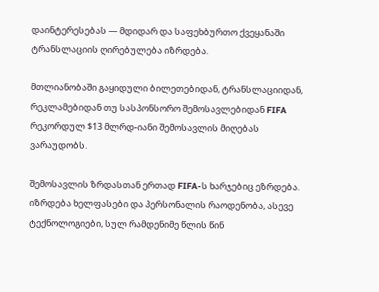დაინტერესებას — მდიდარ და საფეხბურთო ქვეყანაში ტრანსლაციის ღირებულება იზრდება.

მთლიანობაში გაყიდული ბილეთებიდან, ტრანსლაციიდან, რეკლამებიდან თუ სასპონსორო შემოსავლებიდან FIFA რეკორდულ $13 მლრდ-იანი შემოსავლის მიღებას ვარაუდობს.

შემოსავლის ზრდასთან ერთად FIFA-ს ხარჯებიც ეზრდება. იზრდება ხელფასები და პერსონალის რაოდენობა, ასევე ტექნოლოგიები, სულ რამდენიმე წლის წინ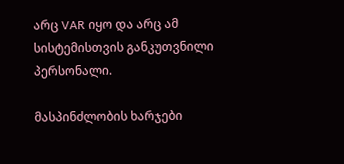არც VAR იყო და არც ამ სისტემისთვის განკუთვნილი პერსონალი.

მასპინძლობის ხარჯები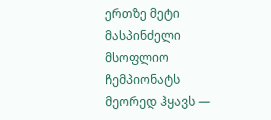ერთზე მეტი მასპინძელი მსოფლიო ჩემპიონატს მეორედ ჰყავს —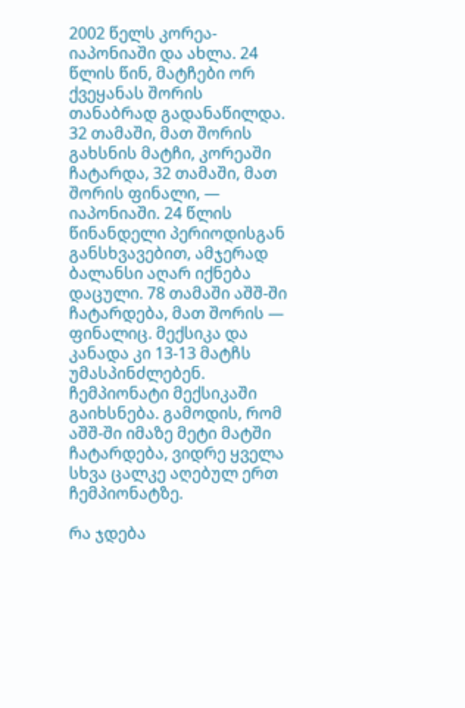2002 წელს კორეა-იაპონიაში და ახლა. 24 წლის წინ, მატჩები ორ ქვეყანას შორის თანაბრად გადანაწილდა. 32 თამაში, მათ შორის გახსნის მატჩი, კორეაში ჩატარდა, 32 თამაში, მათ შორის ფინალი, — იაპონიაში. 24 წლის წინანდელი პერიოდისგან განსხვავებით, ამჯერად ბალანსი აღარ იქნება დაცული. 78 თამაში აშშ-ში ჩატარდება, მათ შორის — ფინალიც. მექსიკა და კანადა კი 13-13 მატჩს უმასპინძლებენ. ჩემპიონატი მექსიკაში გაიხსნება. გამოდის, რომ აშშ-ში იმაზე მეტი მატში ჩატარდება, ვიდრე ყველა სხვა ცალკე აღებულ ერთ ჩემპიონატზე.

რა ჯდება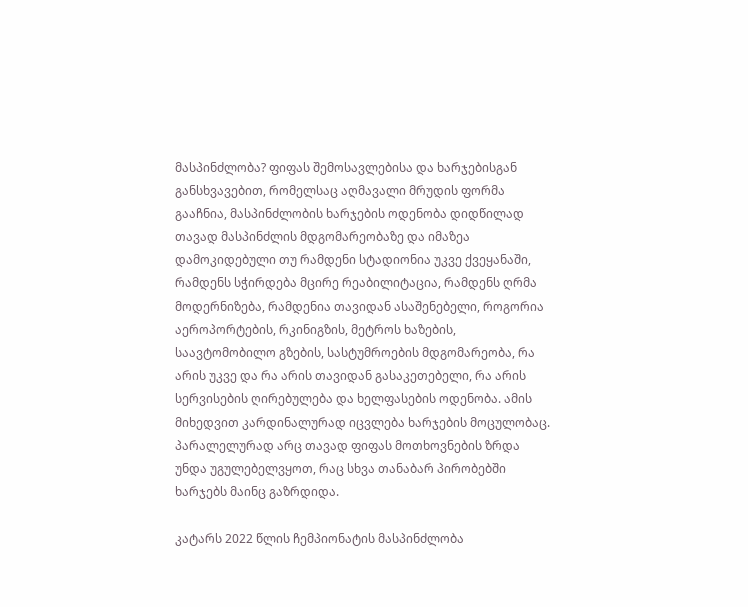მასპინძლობა? ფიფას შემოსავლებისა და ხარჯებისგან განსხვავებით, რომელსაც აღმავალი მრუდის ფორმა გააჩნია, მასპინძლობის ხარჯების ოდენობა დიდწილად თავად მასპინძლის მდგომარეობაზე და იმაზეა დამოკიდებული თუ რამდენი სტადიონია უკვე ქვეყანაში, რამდენს სჭირდება მცირე რეაბილიტაცია, რამდენს ღრმა მოდერნიზება, რამდენია თავიდან ასაშენებელი, როგორია აეროპორტების, რკინიგზის, მეტროს ხაზების, საავტომობილო გზების, სასტუმროების მდგომარეობა, რა არის უკვე და რა არის თავიდან გასაკეთებელი, რა არის სერვისების ღირებულება და ხელფასების ოდენობა. ამის მიხედვით კარდინალურად იცვლება ხარჯების მოცულობაც. პარალელურად არც თავად ფიფას მოთხოვნების ზრდა უნდა უგულებელვყოთ, რაც სხვა თანაბარ პირობებში ხარჯებს მაინც გაზრდიდა.

კატარს 2022 წლის ჩემპიონატის მასპინძლობა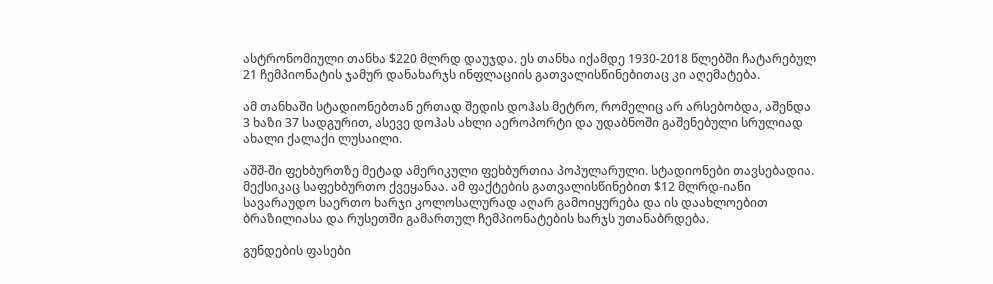ასტრონომიული თანხა $220 მლრდ დაუჯდა. ეს თანხა იქამდე 1930-2018 წლებში ჩატარებულ 21 ჩემპიონატის ჯამურ დანახარჯს ინფლაციის გათვალისწინებითაც კი აღემატება.

ამ თანხაში სტადიონებთან ერთად შედის დოჰას მეტრო, რომელიც არ არსებობდა, აშენდა 3 ხაზი 37 სადგურით, ასევე დოჰას ახლი აეროპორტი და უდაბნოში გაშენებული სრულიად ახალი ქალაქი ლუსაილი.

აშშ-ში ფეხბურთზე მეტად ამერიკული ფეხბურთია პოპულარული. სტადიონები თავსებადია. მექსიკაც საფეხბურთო ქვეყანაა. ამ ფაქტების გათვალისწინებით $12 მლრდ-იანი სავარაუდო საერთო ხარჯი კოლოსალურად აღარ გამოიყურება და ის დაახლოებით ბრაზილიასა და რუსეთში გამართულ ჩემპიონატების ხარჯს უთანაბრდება.

გუნდების ფასები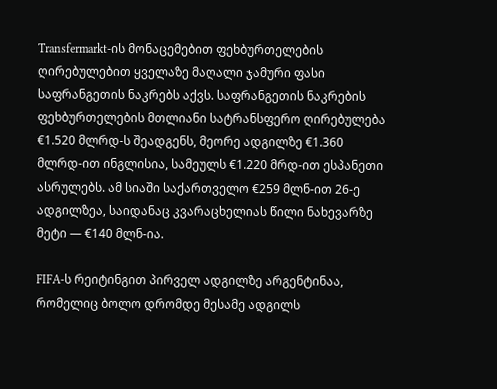Transfermarkt-ის მონაცემებით ფეხბურთელების ღირებულებით ყველაზე მაღალი ჯამური ფასი საფრანგეთის ნაკრებს აქვს. საფრანგეთის ნაკრების ფეხბურთელების მთლიანი სატრანსფერო ღირებულება €1.520 მლრდ-ს შეადგენს, მეორე ადგილზე €1.360 მლრდ-ით ინგლისია, სამეულს €1.220 მრდ-ით ესპანეთი ასრულებს. ამ სიაში საქართველო €259 მლნ-ით 26-ე ადგილზეა, საიდანაც კვარაცხელიას წილი ნახევარზე მეტი — €140 მლნ-ია.

FIFA-ს რეიტინგით პირველ ადგილზე არგენტინაა, რომელიც ბოლო დრომდე მესამე ადგილს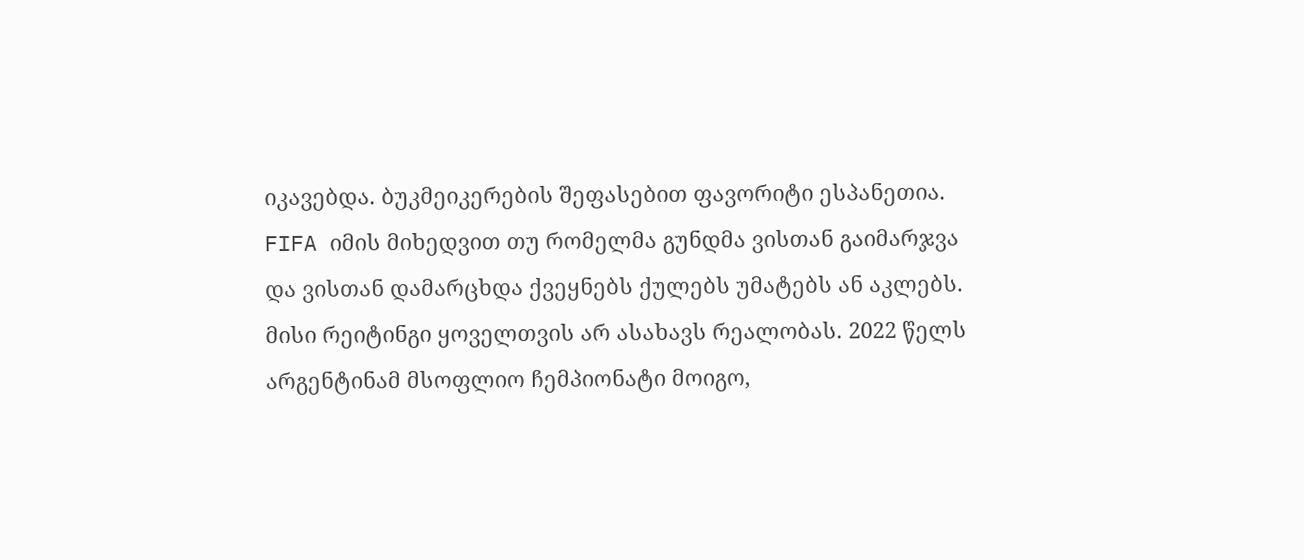იკავებდა. ბუკმეიკერების შეფასებით ფავორიტი ესპანეთია. FIFA იმის მიხედვით თუ რომელმა გუნდმა ვისთან გაიმარჯვა და ვისთან დამარცხდა ქვეყნებს ქულებს უმატებს ან აკლებს. მისი რეიტინგი ყოველთვის არ ასახავს რეალობას. 2022 წელს არგენტინამ მსოფლიო ჩემპიონატი მოიგო,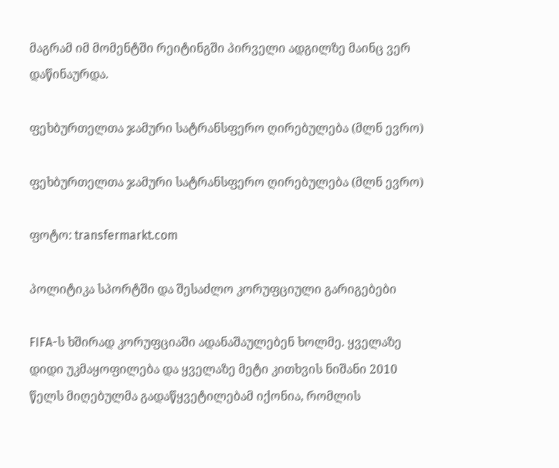მაგრამ იმ მომენტში რეიტინგში პირველი ადგილზე მაინც ვერ დაწინაურდა.

ფეხბურთელთა ჯამური სატრანსფერო ღირებულება (მლნ ევრო)

ფეხბურთელთა ჯამური სატრანსფერო ღირებულება (მლნ ევრო)

ფოტო: transfermarkt.com

პოლიტიკა სპორტში და შესაძლო კორუფციული გარიგებები

FIFA-ს ხშირად კორუფციაში ადანაშაულებენ ხოლმე. ყველაზე დიდი უკმაყოფილება და ყველაზე მეტი კითხვის ნიშანი 2010 წელს მიღებულმა გადაწყვეტილებამ იქონია, რომლის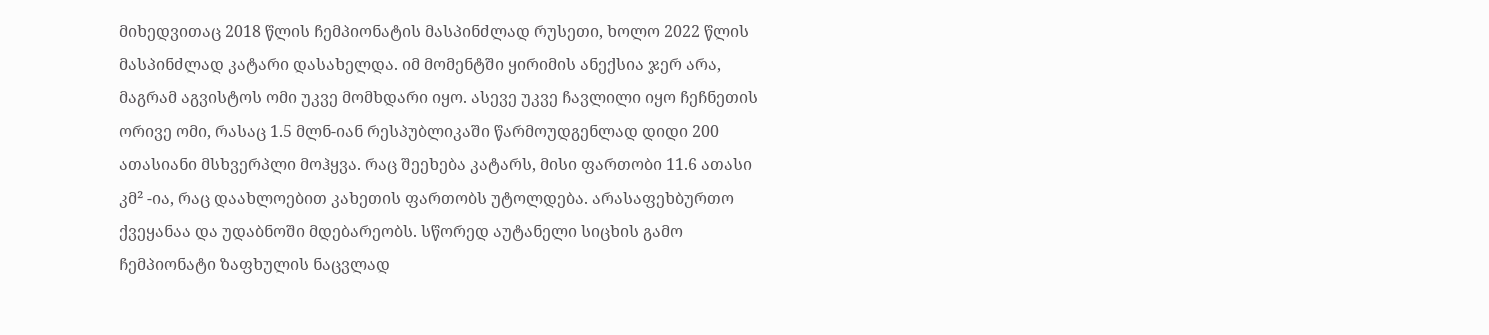მიხედვითაც 2018 წლის ჩემპიონატის მასპინძლად რუსეთი, ხოლო 2022 წლის მასპინძლად კატარი დასახელდა. იმ მომენტში ყირიმის ანექსია ჯერ არა, მაგრამ აგვისტოს ომი უკვე მომხდარი იყო. ასევე უკვე ჩავლილი იყო ჩეჩნეთის ორივე ომი, რასაც 1.5 მლნ-იან რესპუბლიკაში წარმოუდგენლად დიდი 200 ათასიანი მსხვერპლი მოჰყვა. რაც შეეხება კატარს, მისი ფართობი 11.6 ათასი კმ² -ია, რაც დაახლოებით კახეთის ფართობს უტოლდება. არასაფეხბურთო ქვეყანაა და უდაბნოში მდებარეობს. სწორედ აუტანელი სიცხის გამო ჩემპიონატი ზაფხულის ნაცვლად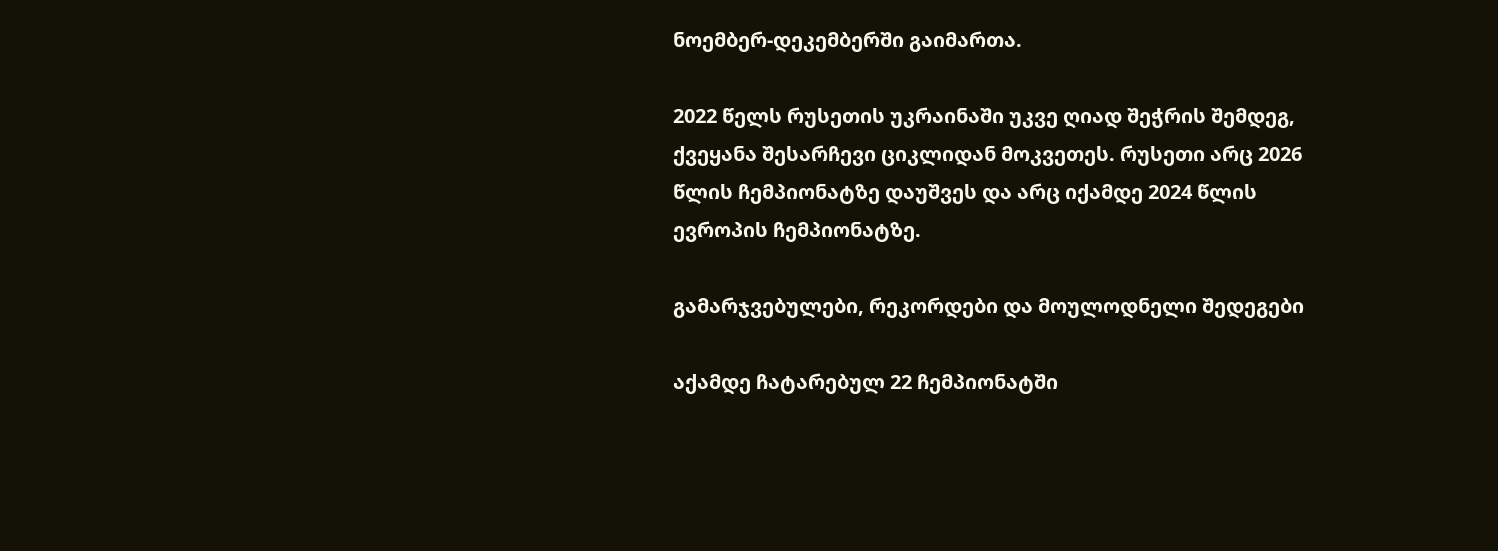ნოემბერ-დეკემბერში გაიმართა.

2022 წელს რუსეთის უკრაინაში უკვე ღიად შეჭრის შემდეგ, ქვეყანა შესარჩევი ციკლიდან მოკვეთეს. რუსეთი არც 2026 წლის ჩემპიონატზე დაუშვეს და არც იქამდე 2024 წლის ევროპის ჩემპიონატზე.

გამარჯვებულები, რეკორდები და მოულოდნელი შედეგები

აქამდე ჩატარებულ 22 ჩემპიონატში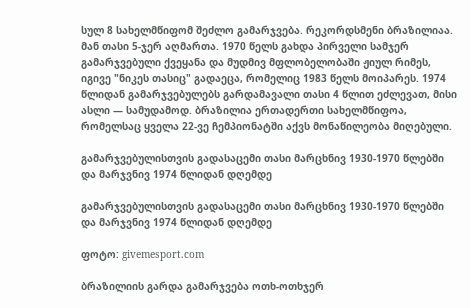სულ 8 სახელმწიფომ შეძლო გამარჯვება. რეკორდსმენი ბრაზილიაა. მან თასი 5-ჯერ აღმართა. 1970 წელს გახდა პირველი სამჯერ გამარჯვებული ქვეყანა და მუდმივ მფლობელობაში ჟიულ რიმეს, იგივე "ნიკეს თასიც" გადაეცა, რომელიც 1983 წელს მოიპარეს. 1974 წლიდან გამარჯვებულებს გარდამავალი თასი 4 წლით ეძლევათ, მისი ასლი — სამუდამოდ. ბრაზილია ერთადერთი სახელმწიფოა, რომელსაც ყველა 22-ვე ჩემპიონატში აქვს მონაწილეობა მიღებული.

გამარჯვებულისთვის გადასაცემი თასი მარცხნივ 1930-1970 წლებში და მარჯვნივ 1974 წლიდან დღემდე

გამარჯვებულისთვის გადასაცემი თასი მარცხნივ 1930-1970 წლებში და მარჯვნივ 1974 წლიდან დღემდე

ფოტო: givemesport.com

ბრაზილიის გარდა გამარჯვება ოთხ-ოთხჯერ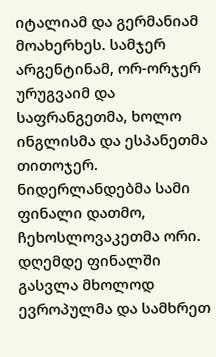იტალიამ და გერმანიამ მოახერხეს. სამჯერ არგენტინამ, ორ-ორჯერ ურუგვაიმ და საფრანგეთმა, ხოლო ინგლისმა და ესპანეთმა თითოჯერ. ნიდერლანდებმა სამი ფინალი დათმო, ჩეხოსლოვაკეთმა ორი. დღემდე ფინალში გასვლა მხოლოდ ევროპულმა და სამხრეთ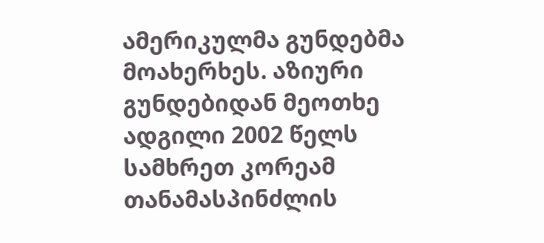ამერიკულმა გუნდებმა მოახერხეს. აზიური გუნდებიდან მეოთხე ადგილი 2002 წელს სამხრეთ კორეამ თანამასპინძლის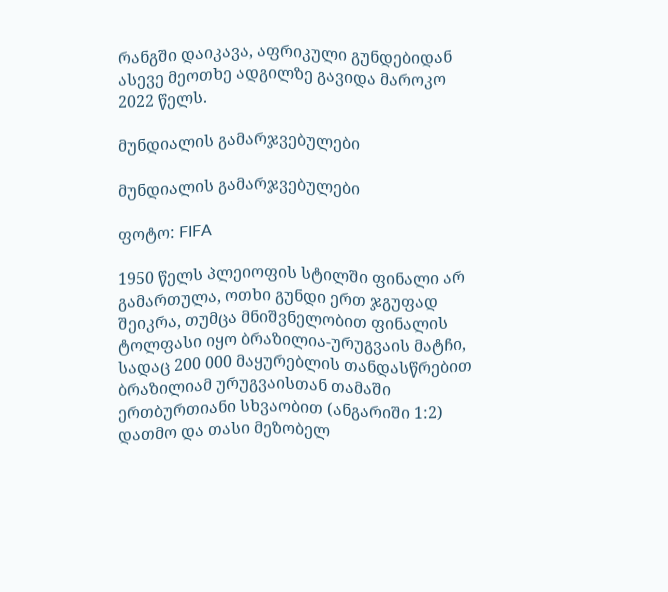რანგში დაიკავა, აფრიკული გუნდებიდან ასევე მეოთხე ადგილზე გავიდა მაროკო 2022 წელს.

მუნდიალის გამარჯვებულები

მუნდიალის გამარჯვებულები

ფოტო: FIFA

1950 წელს პლეიოფის სტილში ფინალი არ გამართულა, ოთხი გუნდი ერთ ჯგუფად შეიკრა, თუმცა მნიშვნელობით ფინალის ტოლფასი იყო ბრაზილია-ურუგვაის მატჩი, სადაც 200 000 მაყურებლის თანდასწრებით ბრაზილიამ ურუგვაისთან თამაში ერთბურთიანი სხვაობით (ანგარიში 1:2) დათმო და თასი მეზობელ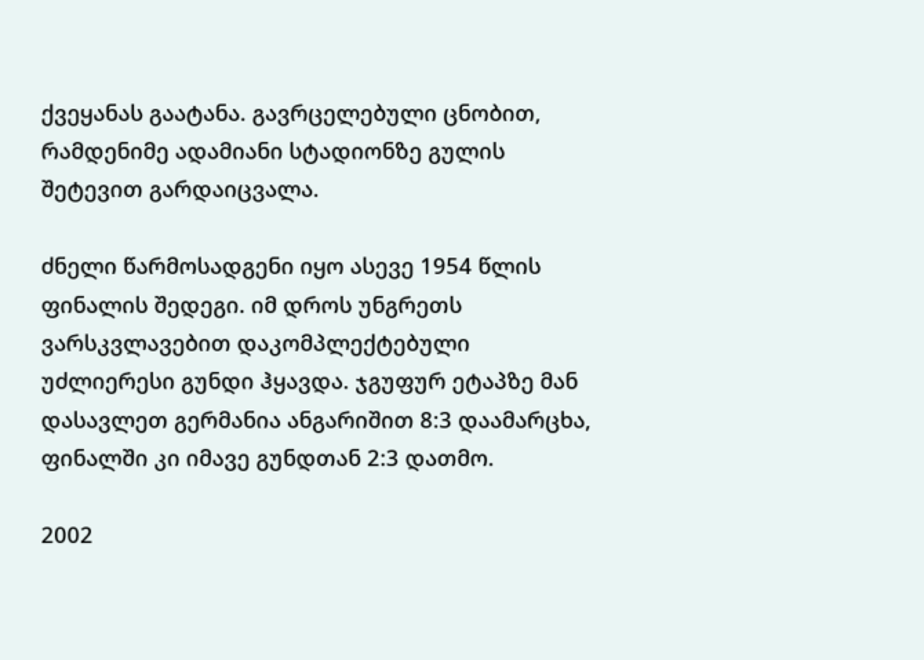ქვეყანას გაატანა. გავრცელებული ცნობით, რამდენიმე ადამიანი სტადიონზე გულის შეტევით გარდაიცვალა.

ძნელი წარმოსადგენი იყო ასევე 1954 წლის ფინალის შედეგი. იმ დროს უნგრეთს ვარსკვლავებით დაკომპლექტებული უძლიერესი გუნდი ჰყავდა. ჯგუფურ ეტაპზე მან დასავლეთ გერმანია ანგარიშით 8:3 დაამარცხა, ფინალში კი იმავე გუნდთან 2:3 დათმო.

2002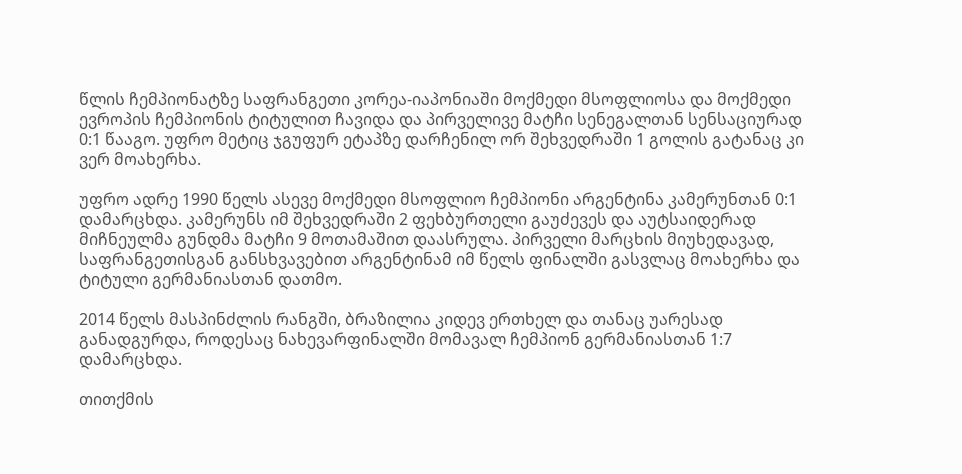წლის ჩემპიონატზე საფრანგეთი კორეა-იაპონიაში მოქმედი მსოფლიოსა და მოქმედი ევროპის ჩემპიონის ტიტულით ჩავიდა და პირველივე მატჩი სენეგალთან სენსაციურად 0:1 წააგო. უფრო მეტიც ჯგუფურ ეტაპზე დარჩენილ ორ შეხვედრაში 1 გოლის გატანაც კი ვერ მოახერხა.

უფრო ადრე 1990 წელს ასევე მოქმედი მსოფლიო ჩემპიონი არგენტინა კამერუნთან 0:1 დამარცხდა. კამერუნს იმ შეხვედრაში 2 ფეხბურთელი გაუძევეს და აუტსაიდერად მიჩნეულმა გუნდმა მატჩი 9 მოთამაშით დაასრულა. პირველი მარცხის მიუხედავად, საფრანგეთისგან განსხვავებით არგენტინამ იმ წელს ფინალში გასვლაც მოახერხა და ტიტული გერმანიასთან დათმო.

2014 წელს მასპინძლის რანგში, ბრაზილია კიდევ ერთხელ და თანაც უარესად განადგურდა, როდესაც ნახევარფინალში მომავალ ჩემპიონ გერმანიასთან 1:7 დამარცხდა.

თითქმის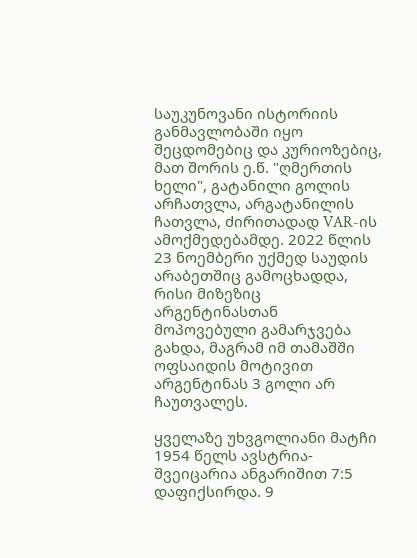საუკუნოვანი ისტორიის განმავლობაში იყო შეცდომებიც და კურიოზებიც, მათ შორის ე.წ. "ღმერთის ხელი", გატანილი გოლის არჩათვლა, არგატანილის ჩათვლა, ძირითადად VAR-ის ამოქმედებამდე. 2022 წლის 23 ნოემბერი უქმედ საუდის არაბეთშიც გამოცხადდა, რისი მიზეზიც არგენტინასთან მოპოვებული გამარჯვება გახდა, მაგრამ იმ თამაშში ოფსაიდის მოტივით არგენტინას 3 გოლი არ ჩაუთვალეს.

ყველაზე უხვგოლიანი მატჩი 1954 წელს ავსტრია-შვეიცარია ანგარიშით 7:5 დაფიქსირდა. 9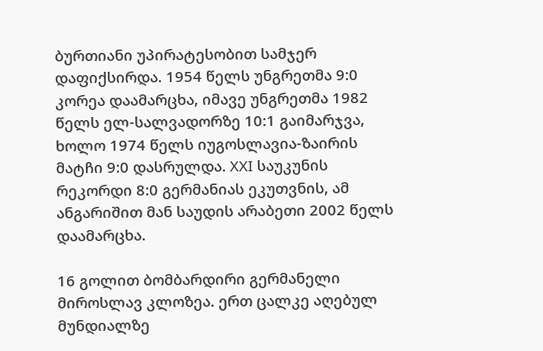ბურთიანი უპირატესობით სამჯერ დაფიქსირდა. 1954 წელს უნგრეთმა 9:0 კორეა დაამარცხა, იმავე უნგრეთმა 1982 წელს ელ-სალვადორზე 10:1 გაიმარჯვა, ხოლო 1974 წელს იუგოსლავია-ზაირის მატჩი 9:0 დასრულდა. XXI საუკუნის რეკორდი 8:0 გერმანიას ეკუთვნის, ამ ანგარიშით მან საუდის არაბეთი 2002 წელს დაამარცხა.

16 გოლით ბომბარდირი გერმანელი მიროსლავ კლოზეა. ერთ ცალკე აღებულ მუნდიალზე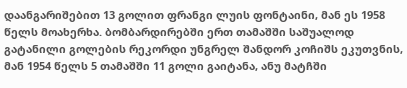დაანგარიშებით 13 გოლით ფრანგი ლუის ფონტაინი, მან ეს 1958 წელს მოახერხა. ბომბარდირებში ერთ თამაშში საშუალოდ გატანილი გოლების რეკორდი უნგრელ შანდორ კოჩიშს ეკუთვნის, მან 1954 წელს 5 თამაშში 11 გოლი გაიტანა, ანუ მატჩში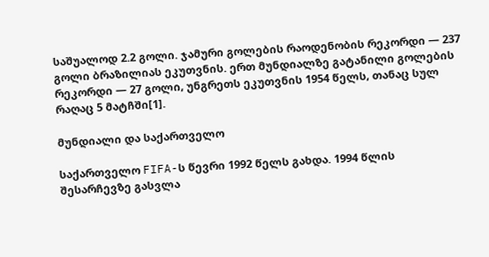საშუალოდ 2.2 გოლი. ჯამური გოლების რაოდენობის რეკორდი — 237 გოლი ბრაზილიას ეკუთვნის. ერთ მუნდიალზე გატანილი გოლების რეკორდი — 27 გოლი, უნგრეთს ეკუთვნის 1954 წელს, თანაც სულ რაღაც 5 მატჩში[1].

მუნდიალი და საქართველო

საქართველო FIFA-ს წევრი 1992 წელს გახდა. 1994 წლის შესარჩევზე გასვლა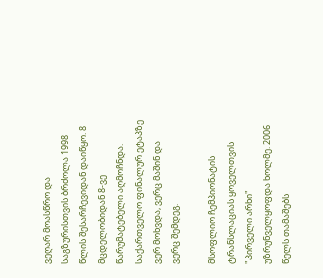ვეღარ მოასწრო და საგზურისთვის ბრძოლა 1998 წლის შესარჩევიდან დაიწყო. 8 მცდელობიდან 8-ვე წარუმატებელი აღმოჩნდა. საქართველო ფინალურ ეტაპზე ვერ მოხვდა, ვერც მაშინ და ვერც შემდეგ.

მსოფლიო ჩემპიონატის ტრანსლაციას ყოველთვის "პირველი არხი" უზრუნველყოფდა ხოლმე. 2006 წელს თამაშებს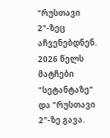"რუსთავი 2"-ზეც აჩვენებდნენ. 2026 წელს მატჩები "სეტანტაზე" და "რუსთავი 2"-ზე გავა.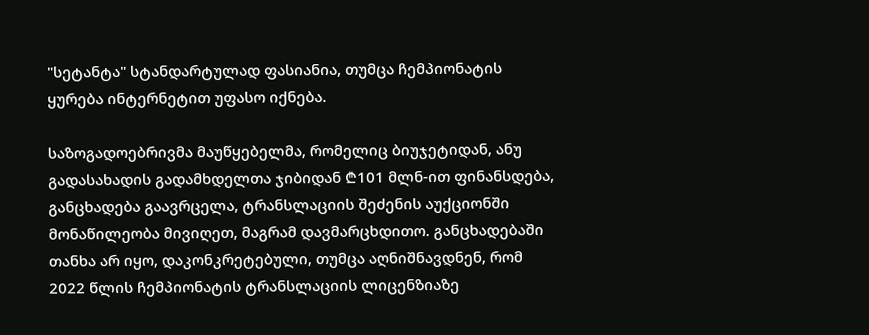"სეტანტა" სტანდარტულად ფასიანია, თუმცა ჩემპიონატის ყურება ინტერნეტით უფასო იქნება.

საზოგადოებრივმა მაუწყებელმა, რომელიც ბიუჯეტიდან, ანუ გადასახადის გადამხდელთა ჯიბიდან ₾101 მლნ-ით ფინანსდება, განცხადება გაავრცელა, ტრანსლაციის შეძენის აუქციონში მონაწილეობა მივიღეთ, მაგრამ დავმარცხდითო. განცხადებაში თანხა არ იყო, დაკონკრეტებული, თუმცა აღნიშნავდნენ, რომ 2022 წლის ჩემპიონატის ტრანსლაციის ლიცენზიაზე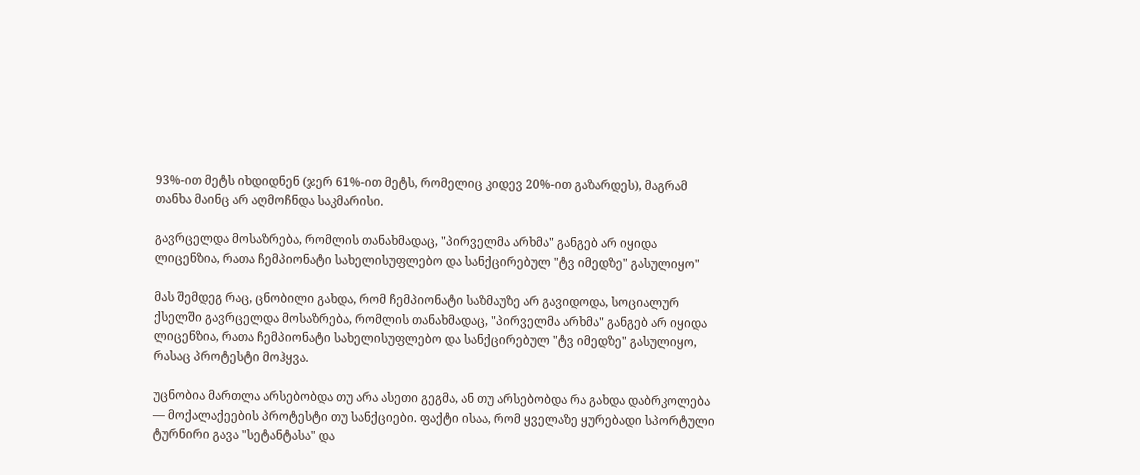93%-ით მეტს იხდიდნენ (ჯერ 61%-ით მეტს, რომელიც კიდევ 20%-ით გაზარდეს), მაგრამ თანხა მაინც არ აღმოჩნდა საკმარისი.

გავრცელდა მოსაზრება, რომლის თანახმადაც, "პირველმა არხმა" განგებ არ იყიდა ლიცენზია, რათა ჩემპიონატი სახელისუფლებო და სანქცირებულ "ტვ იმედზე" გასულიყო"

მას შემდეგ რაც, ცნობილი გახდა, რომ ჩემპიონატი საზმაუზე არ გავიდოდა, სოციალურ ქსელში გავრცელდა მოსაზრება, რომლის თანახმადაც, "პირველმა არხმა" განგებ არ იყიდა ლიცენზია, რათა ჩემპიონატი სახელისუფლებო და სანქცირებულ "ტვ იმედზე" გასულიყო, რასაც პროტესტი მოჰყვა.

უცნობია მართლა არსებობდა თუ არა ასეთი გეგმა, ან თუ არსებობდა რა გახდა დაბრკოლება — მოქალაქეების პროტესტი თუ სანქციები. ფაქტი ისაა, რომ ყველაზე ყურებადი სპორტული ტურნირი გავა "სეტანტასა" და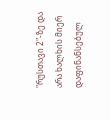"რუსთავი 2"-ზე და არა ხალხის მიერ დაფინანსებულ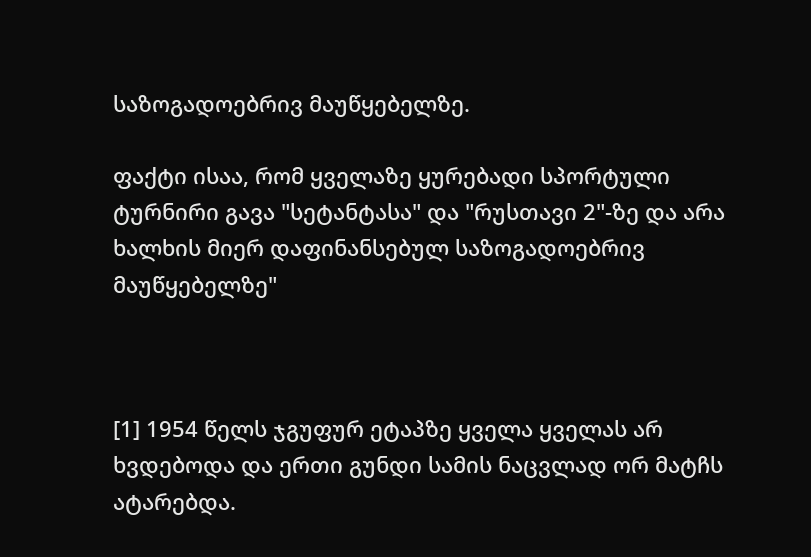საზოგადოებრივ მაუწყებელზე.

ფაქტი ისაა, რომ ყველაზე ყურებადი სპორტული ტურნირი გავა "სეტანტასა" და "რუსთავი 2"-ზე და არა ხალხის მიერ დაფინანსებულ საზოგადოებრივ მაუწყებელზე"



[1] 1954 წელს ჯგუფურ ეტაპზე ყველა ყველას არ ხვდებოდა და ერთი გუნდი სამის ნაცვლად ორ მატჩს ატარებდა.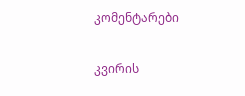კომენტარები

კვირის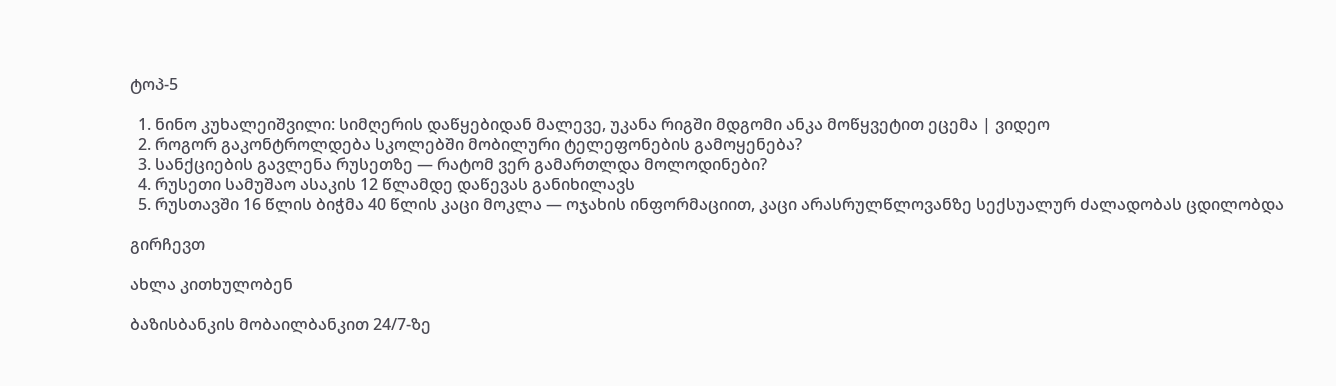ტოპ-5

  1. ნინო კუხალეიშვილი: სიმღერის დაწყებიდან მალევე, უკანა რიგში მდგომი ანკა მოწყვეტით ეცემა | ვიდეო
  2. როგორ გაკონტროლდება სკოლებში მობილური ტელეფონების გამოყენება?
  3. სანქციების გავლენა რუსეთზე — რატომ ვერ გამართლდა მოლოდინები?
  4. რუსეთი სამუშაო ასაკის 12 წლამდე დაწევას განიხილავს
  5. რუსთავში 16 წლის ბიჭმა 40 წლის კაცი მოკლა — ოჯახის ინფორმაციით, კაცი არასრულწლოვანზე სექსუალურ ძალადობას ცდილობდა

გირჩევთ

ახლა კითხულობენ

ბაზისბანკის მობაილბანკით 24/7-ზე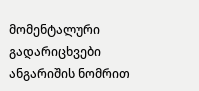მომენტალური გადარიცხვები ანგარიშის ნომრით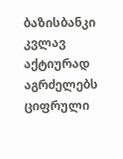ბაზისბანკი კვლავ აქტიურად აგრძელებს ციფრული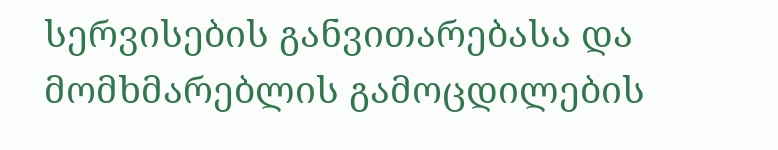სერვისების განვითარებასა და მომხმარებლის გამოცდილების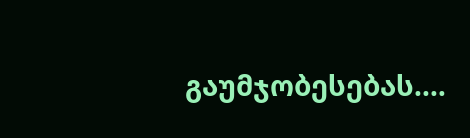გაუმჯობესებას.…